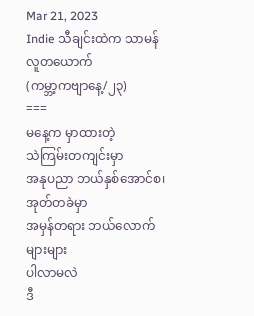Mar 21, 2023
Indie သီချင်းထဲက သာမန်လူတယောက်
(ကမ္ဘာ့ကဗျာနေ့/၂၃)
===
မနေ့က မှာထားတဲ့
သဲကြမ်းတကျင်းမှာ
အနုပညာ ဘယ်နှစ်အောင်စ၊
အုတ်တခဲမှာ
အမှန်တရား ဘယ်လောက်များများ
ပါလာမလဲ
ဒီ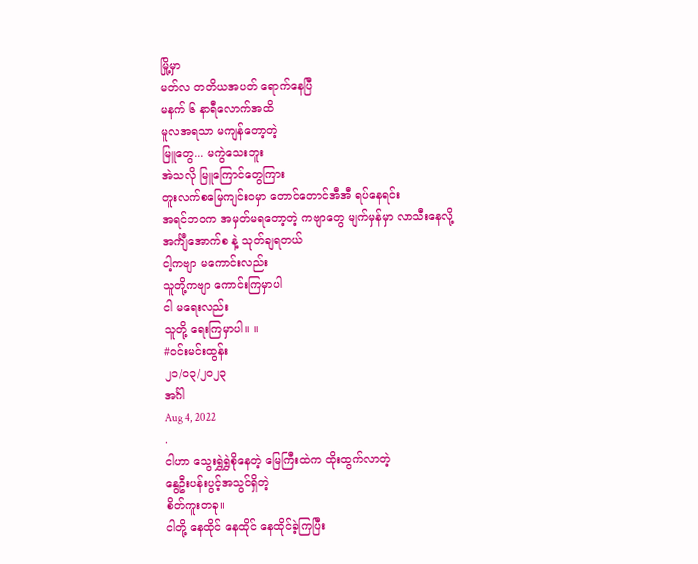မြို့မှာ
မတ်လ တတိယအပတ် ရောက်နေပြီ
မနက် ၆ နာရီလောက်အထိ
မူလအရသာ မကျန်တော့တဲ့
မြူတွေ... မကွဲသေးဘူး
အဲသလို မြူကြောင်တွေကြား
တူးလက်စမြေကျင်းဝမှာ တောင်တောင်အီအီ ရပ်နေရင်း
အရင်ဘဝက အမှတ်မရတော့တဲ့ ကဗျာတွေ မျက်မှန်မှာ လာသီးနေလို့
အင်္ကျီအောက်စ နဲ့ သုတ်ချရတယ်
ငါ့ကဗျာ မကောင်းလည်း
သူတို့ကဗျာ ကောင်းကြမှာပါ
ငါ မရေးလည်း
သူတို့ ရေးကြမှာပါ။ ။
#ဝင်းမင်းထွန်း
၂၁/၀၃/၂၀၂၃
အင်္ဂါ
Aug 4, 2022
.
ငါဟာ သွေးရွှဲရွှဲစိုနေတဲ့ မြေကြီးထဲက ထိုးထွက်လာတဲ့
နွေဦးပန်းပွင့်အသွင်ရှိတဲ့
စိတ်ကူးတခု။
ငါတို့ နေထိုင် နေထိုင် နေထိုင်ခဲ့ကြပြီး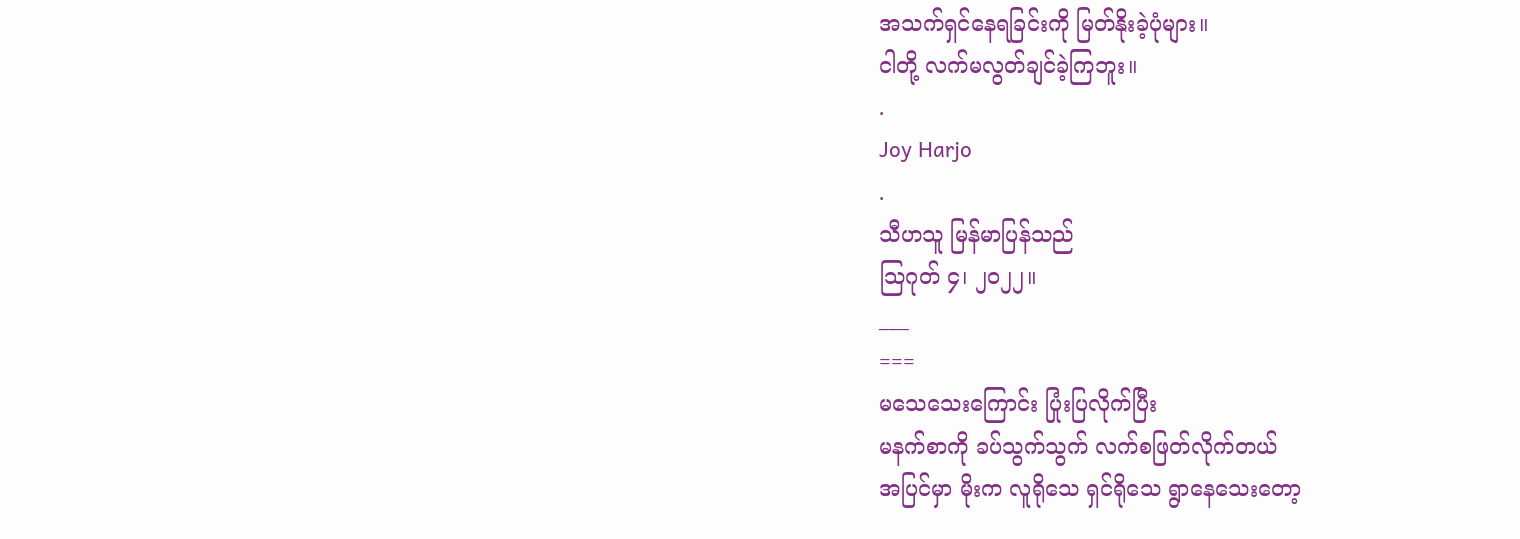အသက်ရှင်နေရခြင်းကို မြတ်နိုးခဲ့ပုံများ။
ငါတို့ လက်မလွတ်ချင်ခဲ့ကြဘူး။
.
Joy Harjo
.
သီဟသူ မြန်မာပြန်သည်
သြဂုတ် ၄၊ ၂၀၂၂။
___
===
မသေသေးကြောင်း ပြုံးပြလိုက်ပြီး
မနက်စာကို ခပ်သွက်သွက် လက်စဖြတ်လိုက်တယ်
အပြင်မှာ မိုးက လူရိုသေ ရှင်ရိုသေ ရွာနေသေးတော့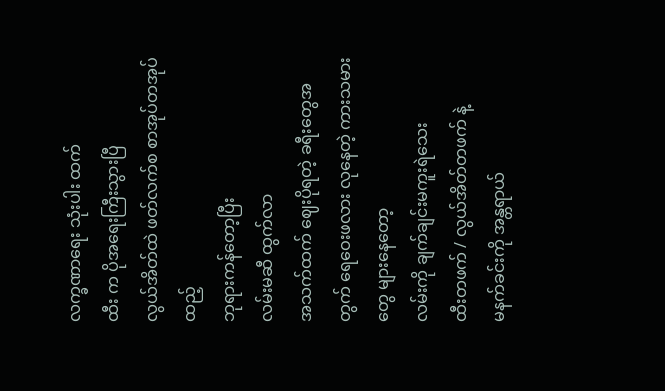လက္ခဏာရေး သုံးပါး ထက်
ထီး က ပိုအရေးကြီးသွားပြီ
လွယ်အိတ်ထဲ ဖတ်လက်စ စာအုပ်တအုပ်ထည့်
ဘုရားကန်တော့ပြီး
လမ်းမဆီ ထွက်လာ
အသက်ထက် ဈေးပိုရတဲ့ ခရီးတွေအတွက် ရေဝေးဖလား လုနေတဲ့ ကားသမားတွေ များနေတော့
လမ်းကို ချက်ချင်းမကူးရဲသေး
ထီးတဖက် / လွယ်အိတ်တဖက် နဲ့
မနက်ခင်းကို အန္တရာယ်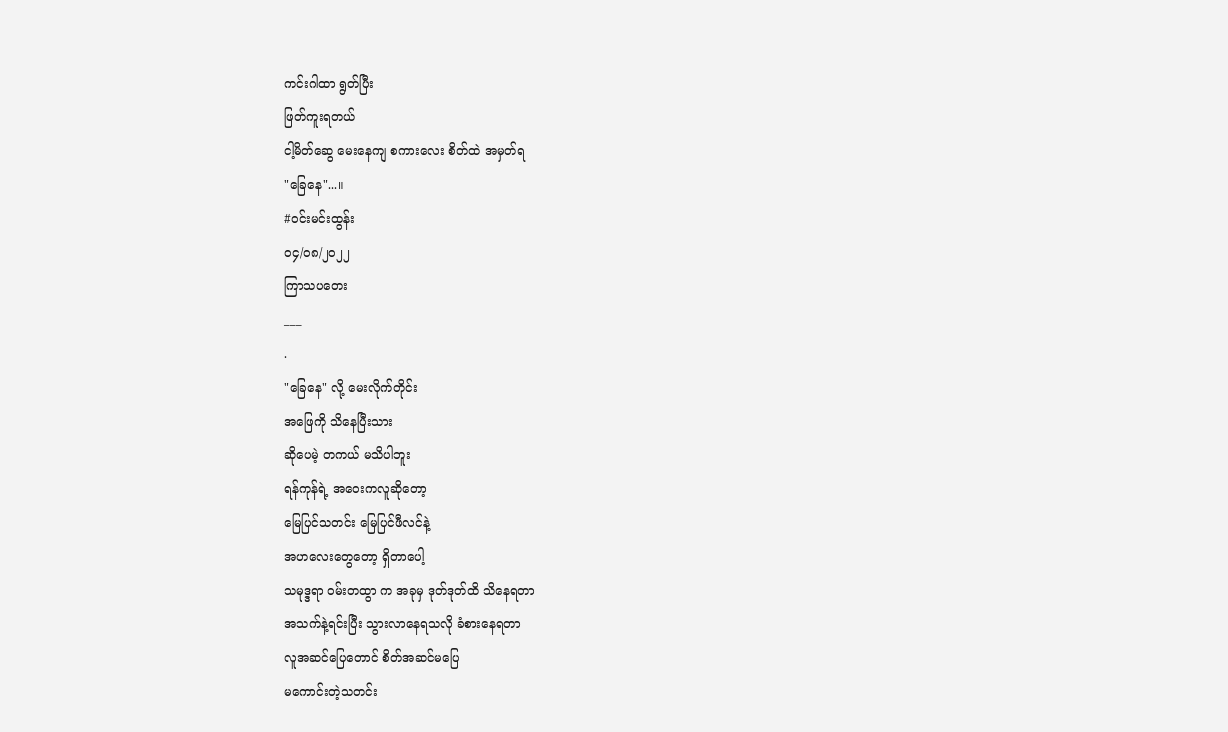ကင်းဂါထာ ရွတ်ပြီး
ဖြတ်ကူးရတယ်
ငါ့မိတ်ဆွေ မေးနေကျ စကားလေး စိတ်ထဲ အမှတ်ရ
"ခြေနေ"...။
#ဝင်းမင်းထွန်း
၀၄/၀၈/၂၀၂၂
ကြာသပတေး
___
.
"ခြေနေ" လို့ မေးလိုက်တိုင်း
အဖြေကို သိနေပြီးသား
ဆိုပေမဲ့ တကယ် မသိပါဘူး
ရန်ကုန်ရဲ့ အဝေးကလူဆိုတော့
မြေပြင်သတင်း မြေပြင်ဖီလင်နဲ့
အဟလေးတွေတော့ ရှိတာပေါ့
သမုဒ္ဒရာ ဝမ်းတထွာ က အခုမှ ဒုတ်ဒုတ်ထိ သိနေရတာ
အသက်နဲ့ရင်းပြီး သွားလာနေရသလို ခံစားနေရတာ
လူအဆင်ပြေတောင် စိတ်အဆင်မပြေ
မကောင်းတဲ့သတင်း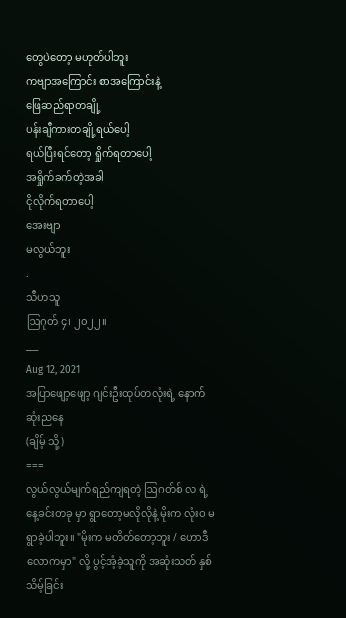တွေပဲတော့ မဟုတ်ပါဘူး
ကဗျာအကြောင်း စာအကြောင်းနဲ့
ဖြေဆည်ရာတချို့
ပန်းချီကားတချို့ရယ်ပေါ့
ရယ်ပြီးရင်တော့ ရှိုက်ရတာပေါ့
အရှိုက်ခက်တဲ့အခါ
ငိုလိုက်ရတာပေါ့
အေးဗျာ
မလွယ်ဘူး
.
သီဟသူ
ဩဂုတ် ၄၊ ၂၀၂၂။
___
Aug 12, 2021
အပြာဖျော့ဖျော့ ဂျင်းဦးထုပ်တလုံးရဲ့ နောက်ဆုံးညနေ
(ချိမ့် သို့)
===
လွယ်လွယ်မျက်ရည်ကျရတဲ့ ဩဂတ်စ် လ ရဲ့ နေ့ခင်းတခု မှာ ရွာတော့မလိုလိုနဲ့ မိုးက လုံးဝ မရွာခဲ့ပါဘူး။ "မိုးက မတိတ်တော့ဘူး / ဟောဒီ လောကမှာ" လို့ ပွင့်အံ့ခဲ့သူကို အဆုံးသတ် နှစ်သိမ့်ခြင်း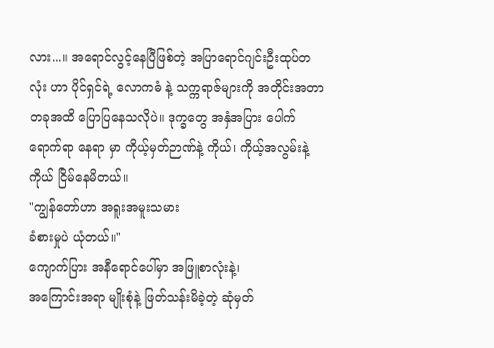လား...။ အရောင်လွင့်နေပြီဖြစ်တဲ့ အပြာရောင်ဂျင်းဦးထုပ်တလုံး ဟာ ပိုင်ရှင်ရဲ့ လောကဓံ နဲ့ သက္ကရာဇ်များကို အတိုင်းအတာတခုအထိ ပြောပြနေသလိုပဲ။ ဒုက္ခတွေ အနှံအပြား ပေါက်ရောက်ရာ နေရာ မှာ ကိုယ့်မှတ်ဉာဏ်နဲ့ ကိုယ်၊ ကိုယ့်အလွမ်းနဲ့ ကိုယ် ငြိမ်နေမိတယ်။
"ကျွန်တော်ဟာ အရူးအမူးသမား
ခံစားမှုပဲ ယုံတယ်။"
ကျောက်ပြား အနီရောင်ပေါ်မှာ အဖြူစာလုံးနဲ့၊
အကြောင်းအရာ မျိုးစုံနဲ့ ဖြတ်သန်းမိခဲ့တဲ့ ဆုံမှတ်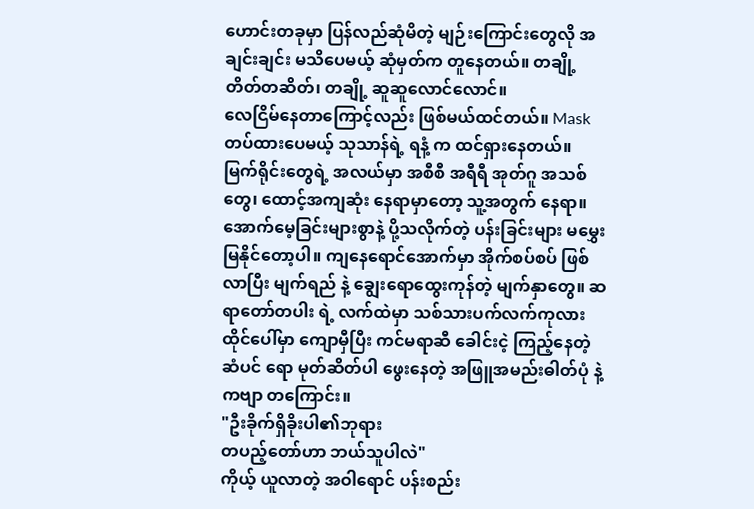ဟောင်းတခုမှာ ပြန်လည်ဆုံမိတဲ့ မျဉ်းကြောင်းတွေလို အချင်းချင်း မသိပေမယ့် ဆုံမှတ်က တူနေတယ်။ တချို့ တိတ်တဆိတ်၊ တချို့ ဆူဆူလောင်လောင်။
လေငြိမ်နေတာကြောင့်လည်း ဖြစ်မယ်ထင်တယ်။ Mask တပ်ထားပေမယ့် သုသာန်ရဲ့ ရနံ့ က ထင်ရှားနေတယ်။ မြက်ရိုင်းတွေရဲ့ အလယ်မှာ အစီစီ အရီရီ အုတ်ဂူ အသစ်တွေ၊ ထောင့်အကျဆုံး နေရာမှာတော့ သူ့အတွက် နေရာ။ အောက်မေ့ခြင်းများစွာနဲ့ ပို့သလိုက်တဲ့ ပန်းခြင်းများ မမွှေးမြနိုင်တော့ပါ။ ကျနေရောင်အောက်မှာ အိုက်စပ်စပ် ဖြစ်လာပြီး မျက်ရည် နဲ့ ချွေးရောထွေးကုန်တဲ့ မျက်နှာတွေ။ ဆရာတော်တပါး ရဲ့ လက်ထဲမှာ သစ်သားပက်လက်ကုလားထိုင်ပေါ်မှာ ကျောမှီပြီး ကင်မရာဆီ ခေါင်းငဲ့ ကြည့်နေတဲ့ ဆံပင် ရော မုတ်ဆိတ်ပါ ဖွေးနေတဲ့ အဖြူအမည်းဓါတ်ပုံ နဲ့ ကဗျာ တကြောင်း။
"ဦးခိုက်ရှိခိုးပါ၏ဘုရား
တပည့်တော်ဟာ ဘယ်သူပါလဲ"
ကိုယ့် ယူလာတဲ့ အဝါရောင် ပန်းစည်း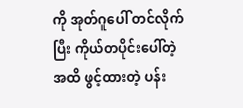ကို အုတ်ဂူပေါ် တင်လိုက်ပြီး ကိုယ်တပိုင်းပေါ်တဲ့အထိ ဖွင့်ထားတဲ့ ပန်း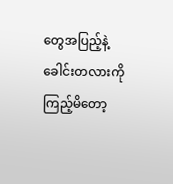တွေအပြည့်နဲ့ ခေါင်းတလားကို ကြည့်မိတော့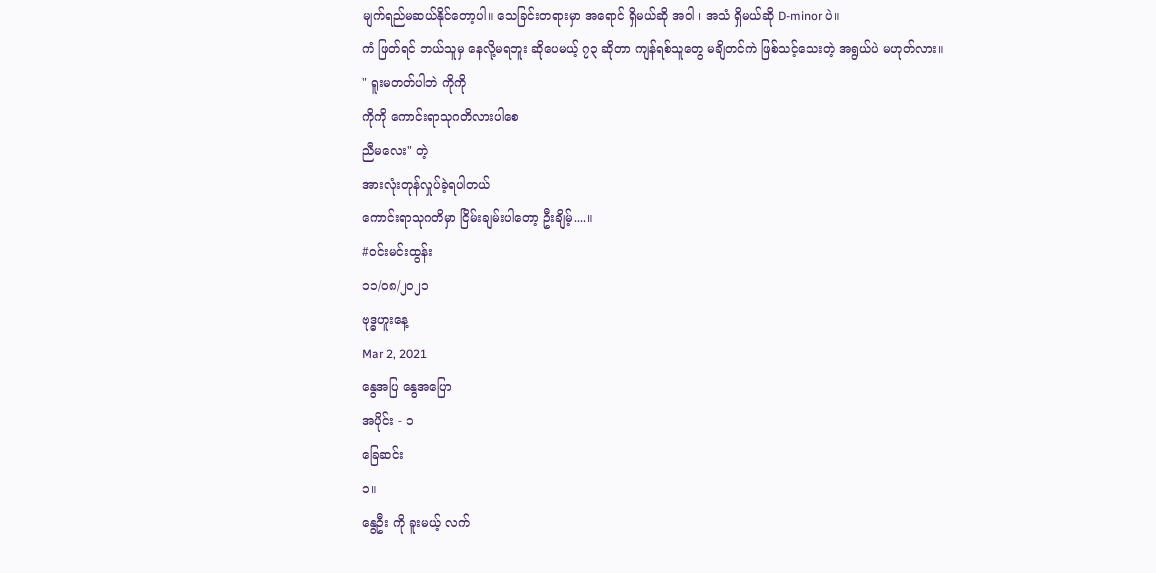မျက်ရည်မဆယ်နိုင်တော့ပါ။ သေခြင်းတရားမှာ အရောင် ရှိမယ်ဆို အဝါ ၊ အသံ ရှိမယ်ဆို D-minor ပဲ။
ကံ ဖြတ်ရင် ဘယ်သူမှ နေလို့မရဘူး ဆိုပေမယ့် ၇၃ ဆိုတာ ကျန်ရစ်သူတွေ မချိတင်ကဲ ဖြစ်သင့်သေးတဲ့ အရွယ်ပဲ မဟုတ်လား။
" ရူးမတတ်ပါဘဲ ကိုကို
ကိုကို ကောင်းရာသုဂတိလားပါစေ
ညီမလေး" တဲ့
အားလုံးတုန်လှုပ်ခဲ့ရပါတယ်
ကောင်းရာသုဂတိမှာ ငြိမ်းချမ်းပါတော့ ဦးချိမ့်....။
#ဝင်းမင်းထွန်း
၁၁/၀၈/၂၀၂၁
ဗုဒ္ဓဟူးနေ့
Mar 2, 2021
နွေအပြ နွေအပြော
အပိုင်း - ၁
ခြေဆင်း
၁။
နွေဦး ကို ခူးမယ့် လက်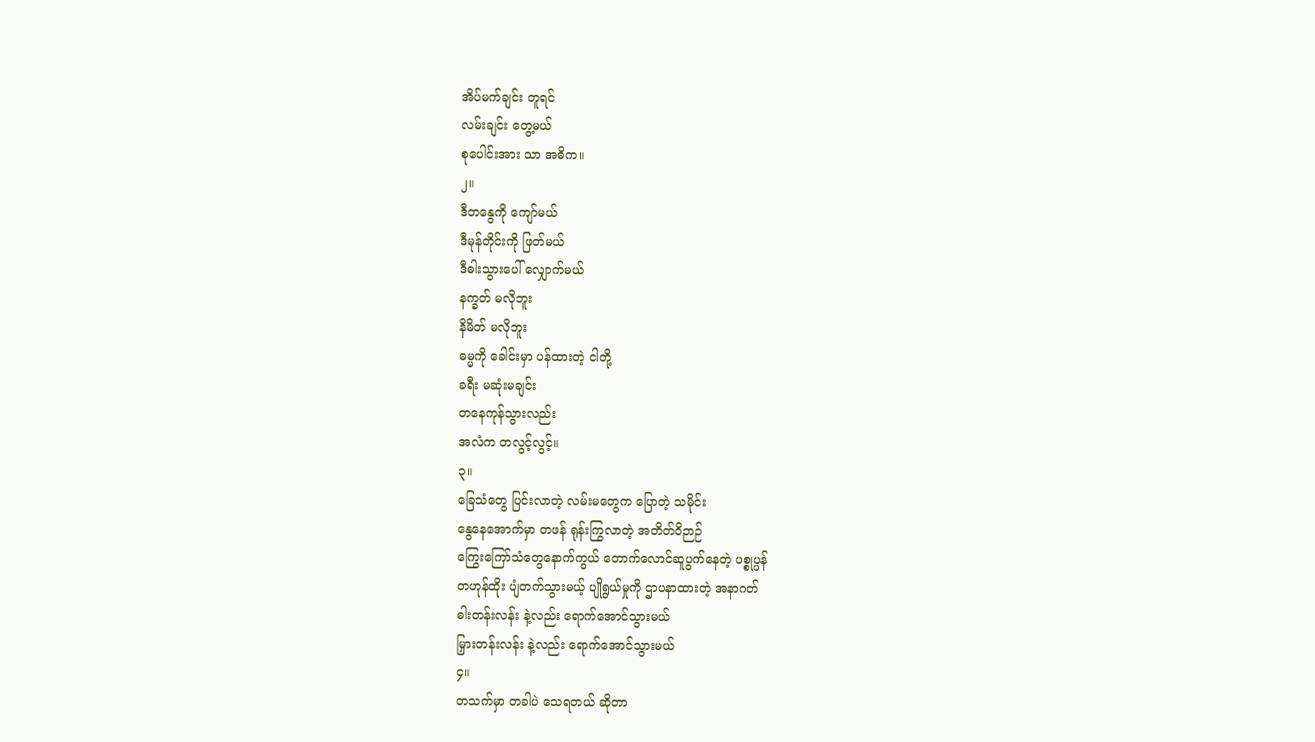အိပ်မက်ချင်း တူရင်
လမ်းချင်း တွေ့မယ်
စုပေါင်းအား သာ အဓိက။
၂။
ဒီတနွေကို ကျော်မယ်
ဒီမုန်တိုင်းကို ဖြတ်မယ်
ဒီဓါးသွားပေါ် လျှောက်မယ်
နက္ခတ် မလိုဘူး
နိမိတ် မလိုဘူး
ဓမ္မကို ခေါင်းမှာ ပန်ထားတဲ့ ငါတို့
ခရီး မဆုံးမချင်း
တနေကုန်သွားလည်း
အလံက တလွင့်လွင့်။
၃။
ခြေသံတွေ ပြင်းလာတဲ့ လမ်းမတွေက ပြောတဲ့ သမိုင်း
နွေနေအောက်မှာ တဖန် ရုန်းကြွလာတဲ့ အတိတ်ဝိဉာဉ်
ကြွေးကြော်သံတွေနောက်ကွယ် တောက်လောင်ဆူပွက်နေတဲ့ ပစ္စုပ္ပန်
တဟုန်ထိုး ပျံတက်သွားမယ့် ပျိုရွယ်မှုကို ဌာပနာထားတဲ့ အနာဂတ်
ဓါးတန်းလန်း နဲ့လည်း ရောက်အောင်သွားမယ်
မြှားတန်းလန်း နဲ့လည်း ရောက်အောင်သွားမယ်
၄။
တသက်မှာ တခါပဲ သေရတယ် ဆိုတာ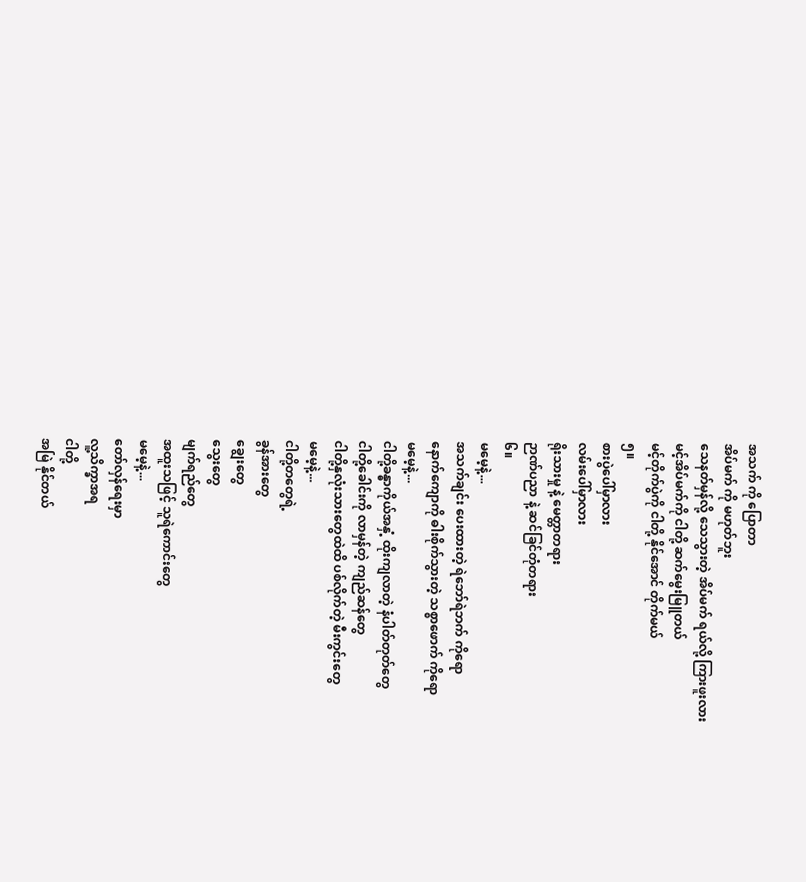အသက် ကို ပြောတာ
အိပ်မက် ကို မဟုတ်ဘူး
သေနတ်မှန်လို့ သေသွားတဲ့ အိပ်မက် ရယ်လို့ ကြားဖူးလား
မင့်အိပ်မက်ကို ငါတို့ ဆက်မွေးမြူတယ်
မင့်တိုက်ပွဲကို ငါတို့ နိုင်အောင် တိုက်မယ်
၅။
စားပွဲပေါ်မှာလား
လမ်းပေါ်မှာလား
ရိုးသားမှု နဲ့ မေတ္တာတရား
ဉာဏ်ပညာ နဲ့ ဆင်ခြင်တုံတရား
၆။
မမေ့နဲ့...
အသက်ချင်း ပေးထားတဲ့ ရဲဘော်ရဲဘက် ကိုရော
နောက်ကျောကို ဓါးစိုက်သွားတဲ့ သစ္စာဖောက် ကိုရော
မမေ့နဲ့...
ငါတို့ခန္ဓာကိုယ်အနှံ့ ထိုးကျလာတဲ့ နံပါတ်တုတ်တွေ
ငါတို့ခေါင်းကို လာမှန်တဲ့ ကျည်ဆန်တွေ
ငါတို့နှလုံးသားတွေထဲထိ ပစ်လိုက်တဲ့ မီးကွင်းတွေ
မမေ့နဲ့...
ငါတို့တတွေရဲ့
ခွန်အားတွေ
ချွေးတွေ
သွေးတွေ
မျက်ရည်တွေ
အထူးသဖြင့် သူရဲကောင်းတွေ
မမေ့နဲ့...
တော်လှန်ရေးမှာ
လူ့သိက္ခာအရ
ငါတို့
အမြဲ နိုင်တယ်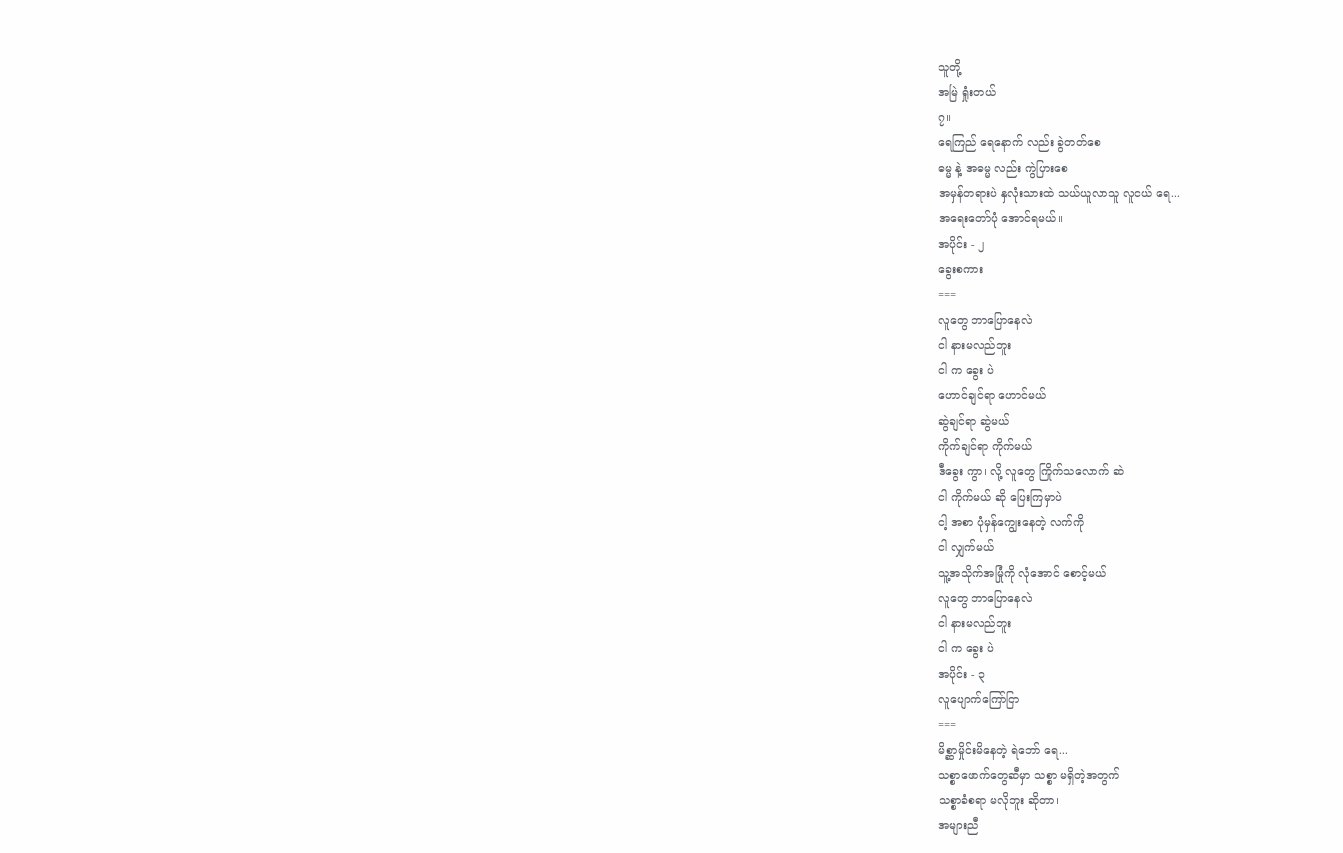သူတို့
အမြဲ ရှုံးတယ်
၇။
ရေကြည် ရေနောက် လည်း ခွဲတတ်စေ
ဓမ္မ နဲ့ အဓမ္မ လည်း ကွဲပြားစေ
အမှန်တရားပဲ နှလုံးသားထဲ သယ်ယူလာသူ လူငယ် ရေ...
အရေးတော်ပုံ အောင်ရမယ်။
အပိုင်း - ၂
ခွေးစကား
===
လူတွေ ဘာပြောနေလဲ
ငါ နားမလည်ဘူး
ငါ က ခွေး ပဲ
ဟောင်ချင်ရာ ဟောင်မယ်
ဆွဲချင်ရာ ဆွဲမယ်
ကိုက်ချင်ရာ ကိုက်မယ်
ဒီခွေး ကွာ၊ လို့ လူတွေ ကြိုက်သလောက် ဆဲ
ငါ ကိုက်မယ် ဆို ပြေးကြမှာပဲ
ငါ့ အစာ ပုံမှန်ကျွေးနေတဲ့ လက်ကို
ငါ လျှက်မယ်
သူ့အသိုက်အမြုံကို လုံအောင် စောင့်မယ်
လူတွေ ဘာပြောနေလဲ
ငါ နားမလည်ဘူး
ငါ က ခွေး ပဲ
အပိုင်း - ၃
လူပျောက်ကြော်ငြာ
===
မိစ္ဆာမှိုင်းမိနေတဲ့ ရဲဘော် ရေ...
သစ္စာဖောက်တွေဆီမှာ သစ္စာ မရှိတဲ့အတွက်
သစ္စာခံစရာ မလိုဘူး ဆိုတာ၊
အများညီ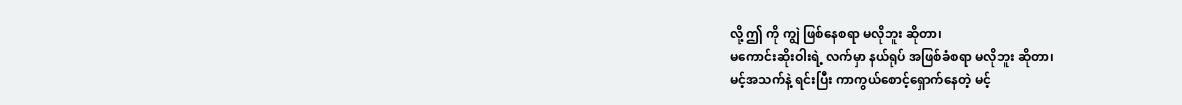လို့ ဤ ကို ကျွဲ ဖြစ်နေစရာ မလိုဘူး ဆိုတာ၊
မကောင်းဆိုးဝါးရဲ့ လက်မှာ နယ်ရုပ် အဖြစ်ခံစရာ မလိုဘူး ဆိုတာ၊
မင့်အသက်နဲ့ ရင်းပြီး ကာကွယ်စောင့်ရှောက်နေတဲ့ မင့်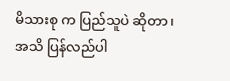မိသားစု က ပြည်သူပဲ ဆိုတာ၊
အသိ ပြန်လည်ပါ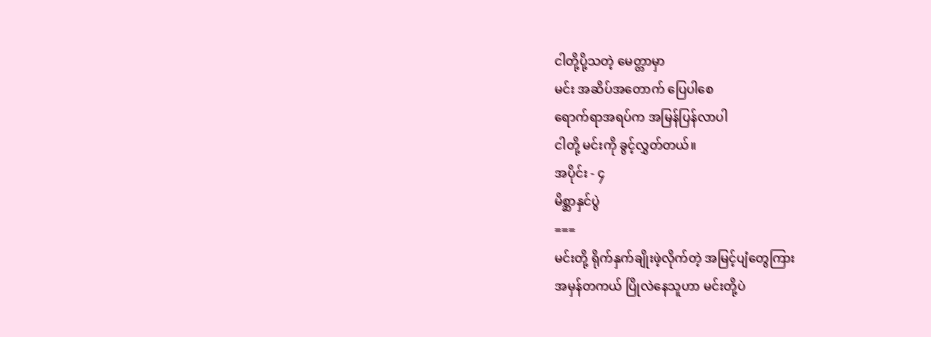ငါတို့ပို့သတဲ့ မေတ္တာမှာ
မင်း အဆိပ်အတောက် ပြေပါစေ
ရောက်ရာအရပ်က အမြန်ပြန်လာပါ
ငါတို့ မင်းကို ခွင့်လွှတ်တယ်။
အပိုင်း - ၄
မိစ္ဆာနှင်ပွဲ
===
မင်းတို့ ရိုက်နှက်ချိုးဖဲ့လိုက်တဲ့ အမြင့်ပျံတွေကြား
အမှန်တကယ် ပြိုလဲနေသူဟာ မင်းတို့ပဲ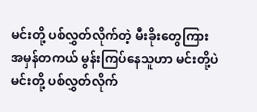မင်းတို့ ပစ်လွှတ်လိုက်တဲ့ မီးခိုးတွေကြား
အမှန်တကယ် မွန်းကြပ်နေသူဟာ မင်းတို့ပဲ
မင်းတို့ ပစ်လွှတ်လိုက်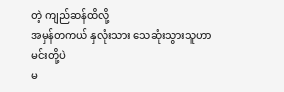တဲ့ ကျည်ဆန်ထိလို့
အမှန်တကယ် နှလုံးသား သေဆုံးသွားသူဟာ မင်းတို့ပဲ
မ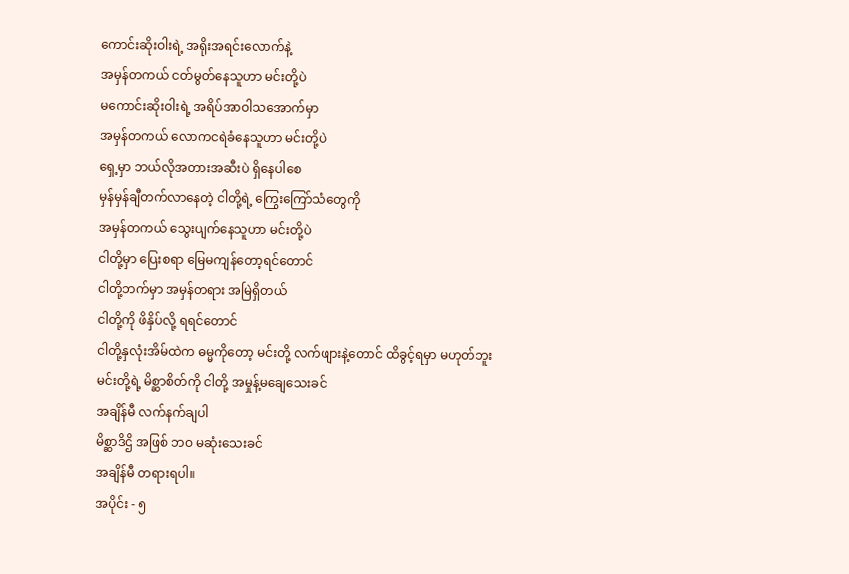ကောင်းဆိုးဝါးရဲ့ အရိုးအရင်းလောက်နဲ့
အမှန်တကယ် ငတ်မွတ်နေသူဟာ မင်းတို့ပဲ
မကောင်းဆိုးဝါးရဲ့ အရိပ်အာဝါသအောက်မှာ
အမှန်တကယ် လောကငရဲခံနေသူဟာ မင်းတို့ပဲ
ရှေ့မှာ ဘယ်လိုအတားအဆီးပဲ ရှိနေပါစေ
မှန်မှန်ချီတက်လာနေတဲ့ ငါတို့ရဲ့ ကြွေးကြော်သံတွေကို
အမှန်တကယ် သွေးပျက်နေသူဟာ မင်းတို့ပဲ
ငါတို့မှာ ပြေးစရာ မြေမကျန်တော့ရင်တောင်
ငါတို့ဘက်မှာ အမှန်တရား အမြဲရှိတယ်
ငါတို့ကို ဖိနှိပ်လို့ ရရင်တောင်
ငါတို့နှလုံးအိမ်ထဲက ဓမ္မကိုတော့ မင်းတို့ လက်ဖျားနဲ့တောင် ထိခွင့်ရမှာ မဟုတ်ဘူး
မင်းတို့ရဲ့ မိစ္ဆာစိတ်ကို ငါတို့ အမှုန့်မချေသေးခင်
အချိန်မီ လက်နက်ချပါ
မိစ္ဆာဒိဌိ အဖြစ် ဘဝ မဆုံးသေးခင်
အချိန်မီ တရားရပါ။
အပိုင်း - ၅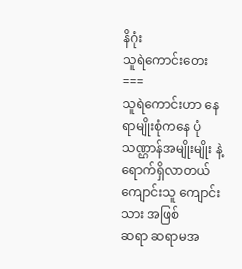နိဂုံး
သူရဲကောင်းတေး
===
သူရဲကောင်းဟာ နေရာမျိုးစုံကနေ ပုံသဏ္ဌာန်အမျိုးမျိုး နဲ့
ရောက်ရှိလာတယ်
ကျောင်းသူ ကျောင်းသား အဖြစ်
ဆရာ ဆရာမအ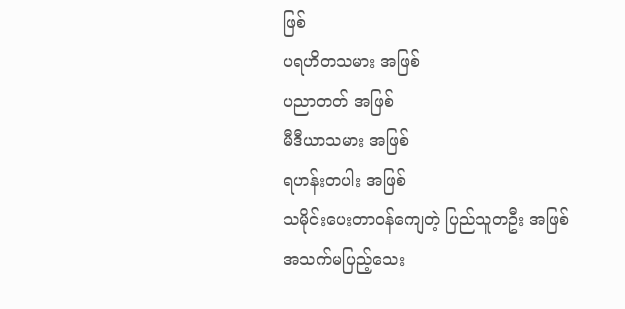ဖြစ်
ပရဟိတသမား အဖြစ်
ပညာတတ် အဖြစ်
မီဒီယာသမား အဖြစ်
ရဟန်းတပါး အဖြစ်
သမိုင်းပေးတာဝန်ကျေတဲ့ ပြည်သူတဦး အဖြစ်
အသက်မပြည့်သေး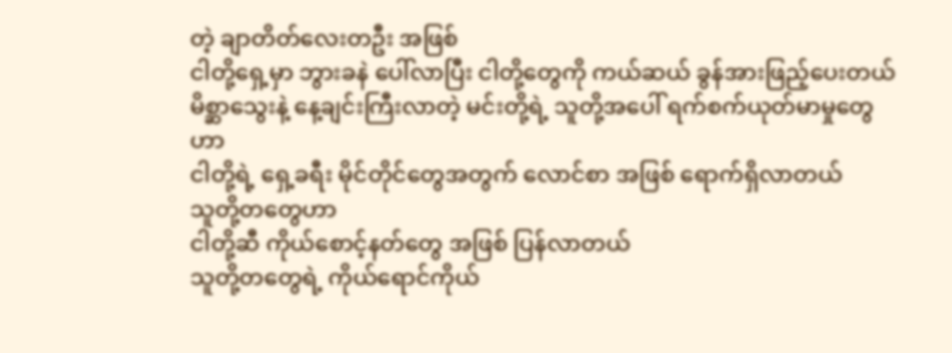တဲ့ ချာတိတ်လေးတဦး အဖြစ်
ငါတို့ရှေ့မှာ ဘွားခနဲ ပေါ်လာပြီး ငါတို့တွေကို ကယ်ဆယ် ခွန်အားဖြည့်ပေးတယ်
မိစ္ဆာသွေးနဲ့ နေ့ချင်းကြီးလာတဲ့ မင်းတို့ရဲ့ သူတို့အပေါ် ရက်စက်ယုတ်မာမှုတွေဟာ
ငါတို့ရဲ့ ရှေ့ခရီး မိုင်တိုင်တွေအတွက် လောင်စာ အဖြစ် ရောက်ရှိလာတယ်
သူတို့တတွေဟာ
ငါတို့ဆီ ကိုယ်စောင့်နတ်တွေ အဖြစ် ပြန်လာတယ်
သူတို့တတွေရဲ့ ကိုယ်ရောင်ကိုယ်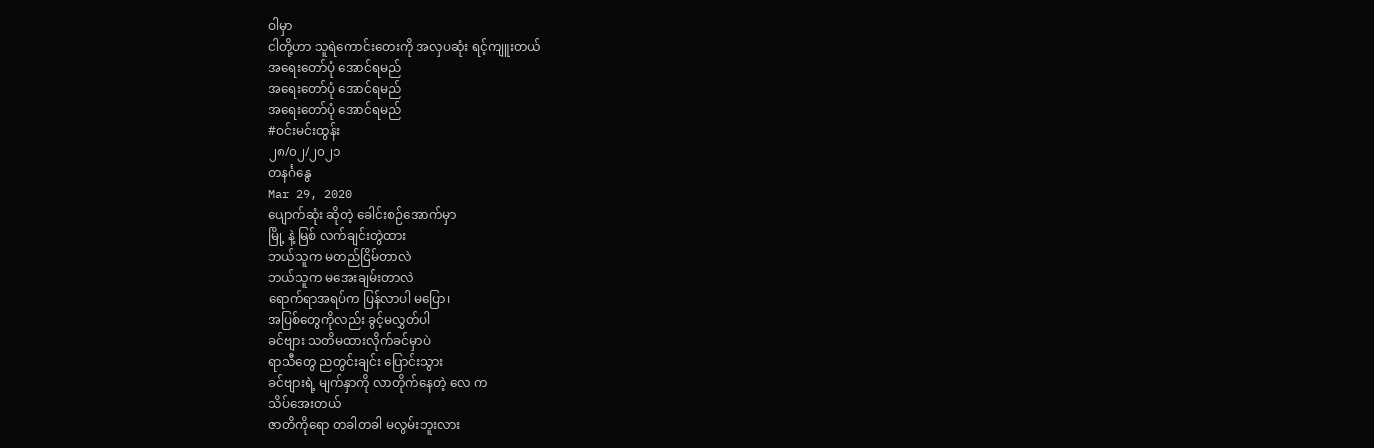ဝါမှာ
ငါတို့ဟာ သူရဲကောင်းတေးကို အလှပဆုံး ရင့်ကျူးတယ်
အရေးတော်ပုံ အောင်ရမည်
အရေးတော်ပုံ အောင်ရမည်
အရေးတော်ပုံ အောင်ရမည်
#ဝင်းမင်းထွန်း
၂၈/၀၂/၂၀၂၁
တနင်္ဂနွေ
Mar 29, 2020
ပျောက်ဆုံး ဆိုတဲ့ ခေါင်းစဉ်အောက်မှာ
မြို့ နဲ့ မြစ် လက်ချင်းတွဲထား
ဘယ်သူက မတည်ငြိမ်တာလဲ
ဘယ်သူက မအေးချမ်းတာလဲ
ရောက်ရာအရပ်က ပြန်လာပါ မပြော၊
အပြစ်တွေကိုလည်း ခွင့်မလွှတ်ပါ
ခင်ဗျား သတိမထားလိုက်ခင်မှာပဲ
ရာသီတွေ ညတွင်းချင်း ပြောင်းသွား
ခင်ဗျားရဲ့ မျက်နှာကို လာတိုက်နေတဲ့ လေ က
သိပ်အေးတယ်
ဇာတိကိုရော တခါတခါ မလွမ်းဘူးလား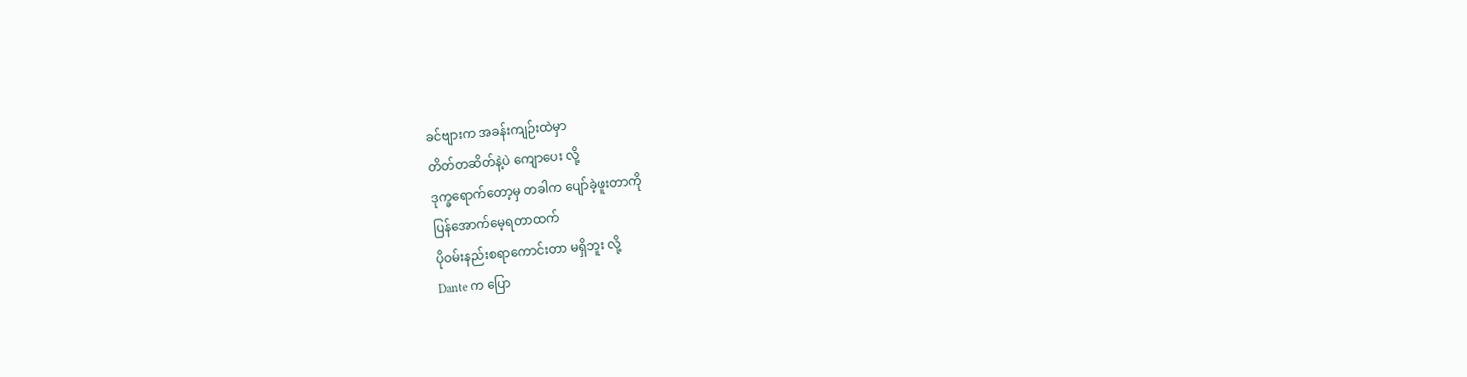ခင်ဗျားက အခန်းကျဉ်းထဲမှာ
တိတ်တဆိတ်နဲ့ပဲ ကျောပေး လို့
ဒုက္ခရောက်တော့မှ တခါက ပျော်ခဲ့ဖူးတာကို
ပြန်အောက်မေ့ရတာထက်
ပိုဝမ်းနည်းစရာကောင်းတာ မရှိဘူး လို့
Dante က ပြော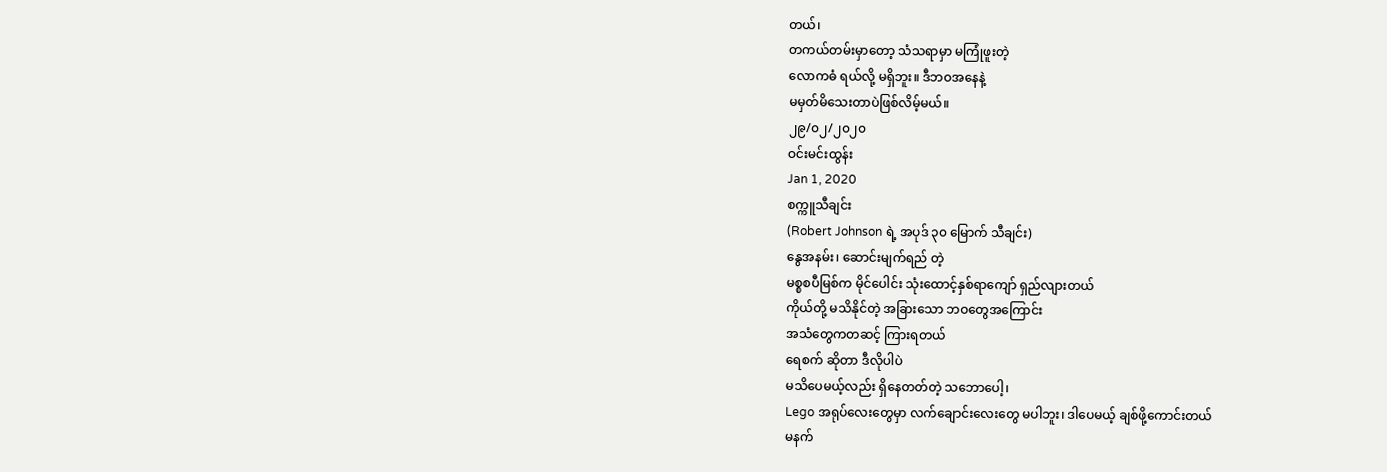တယ်၊
တကယ်တမ်းမှာတော့ သံသရာမှာ မကြုံဖူးတဲ့
လောကဓံ ရယ်လို့ မရှိဘူး။ ဒီဘဝအနေနဲ့
မမှတ်မိသေးတာပဲဖြစ်လိမ့်မယ်။
၂၉/၀၂/၂၀၂၀
ဝင်းမင်းထွန်း
Jan 1, 2020
စက္ကူသီချင်း
(Robert Johnson ရဲ့ အပုဒ် ၃၀ မြောက် သီချင်း)
နွေအနမ်း၊ ဆောင်းမျက်ရည် တဲ့
မစ္စစပီမြစ်က မိုင်ပေါင်း သုံးထောင့်နှစ်ရာကျော် ရှည်လျားတယ်
ကိုယ်တို့ မသိနိုင်တဲ့ အခြားသော ဘဝတွေအကြောင်း
အသံတွေကတဆင့် ကြားရတယ်
ရေစက် ဆိုတာ ဒီလိုပါပဲ
မသိပေမယ့်လည်း ရှိနေတတ်တဲ့ သဘောပေါ့၊
Lego အရုပ်လေးတွေမှာ လက်ချောင်းလေးတွေ မပါဘူး၊ ဒါပေမယ့် ချစ်ဖို့ကောင်းတယ်
မနက်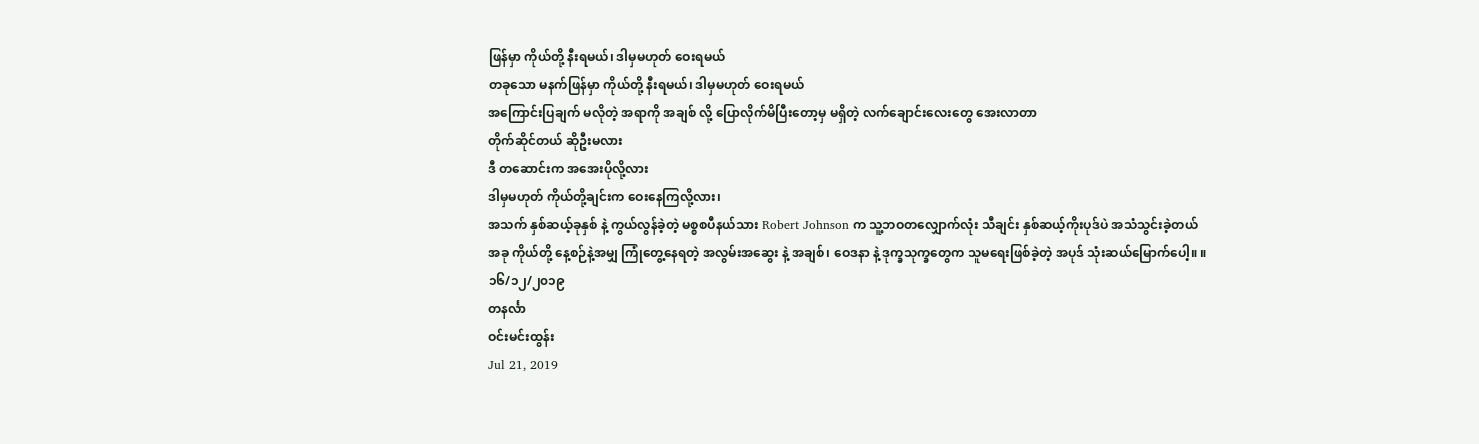ဖြန်မှာ ကိုယ်တို့ နီးရမယ်၊ ဒါမှမဟုတ် ဝေးရမယ်
တခုသော မနက်ဖြန်မှာ ကိုယ်တို့ နီးရမယ်၊ ဒါမှမဟုတ် ဝေးရမယ်
အကြောင်းပြချက် မလိုတဲ့ အရာကို အချစ် လို့ ပြောလိုက်မိပြီးတော့မှ မရှိတဲ့ လက်ချောင်းလေးတွေ အေးလာတာ
တိုက်ဆိုင်တယ် ဆိုဦးမလား
ဒီ တဆောင်းက အအေးပိုလို့လား
ဒါမှမဟုတ် ကိုယ်တို့ချင်းက ဝေးနေကြလို့လား၊
အသက် နှစ်ဆယ့်ခုနှစ် နဲ့ ကွယ်လွန်ခဲ့တဲ့ မစ္စစပီနယ်သား Robert Johnson က သူ့ဘဝတလျှောက်လုံး သီချင်း နှစ်ဆယ့်ကိုးပုဒ်ပဲ အသံသွင်းခဲ့တယ်
အခု ကိုယ်တို့ နေ့စဉ်နဲ့အမျှ ကြုံတွေ့နေရတဲ့ အလွမ်းအဆွေး နဲ့ အချစ်၊ ဝေဒနာ နဲ့ ဒုက္ခသုက္ခတွေက သူမရေးဖြစ်ခဲ့တဲ့ အပုဒ် သုံးဆယ်မြောက်ပေါ့။ ။
၁၆/၁၂/၂၀၁၉
တနင်္လာ
ဝင်းမင်းထွန်း
Jul 21, 2019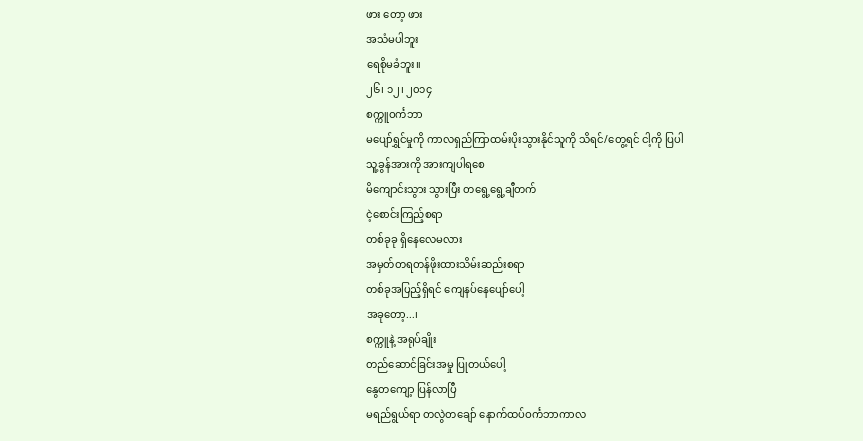ဖား တော့ ဖား
အသံမပါဘူး
ရေစိုမခံဘူး။
၂၆၊ ၁၂၊ ၂၀၁၄
စက္ကူဝင်္ကဘာ
မပျော်ရွှင်မှုကို ကာလရှည်ကြာထမ်းပိုးသွားနိုင်သူကို သိရင်/တွေ့ရင် ငါ့ကို ပြပါ
သူ့ခွန်အားကို အားကျပါရစေ
မိကျောင်းသွား သွားပြီး တရွေ့ရွေ့ချီတက်
ငဲ့စောင်းကြည့်စရာ
တစ်ခုခု ရှိနေလေမလား
အမှတ်တရတန်ဖိုးထားသိမ်းဆည်းစရာ
တစ်ခုအပြည့်ရှိရင် ကျေနပ်နေပျော်ပေါ့
အခုတော့...၊
စက္ကူနဲ့ အရုပ်ချိုး
တည်ဆောင်ခြင်းအမှု ပြုတယ်ပေါ့
နွေတကျော့ ပြန်လာပြီ
မရည်ရွယ်ရာ တလွဲတချော် နောက်ထပ်ဝင်္ကဘာကာလ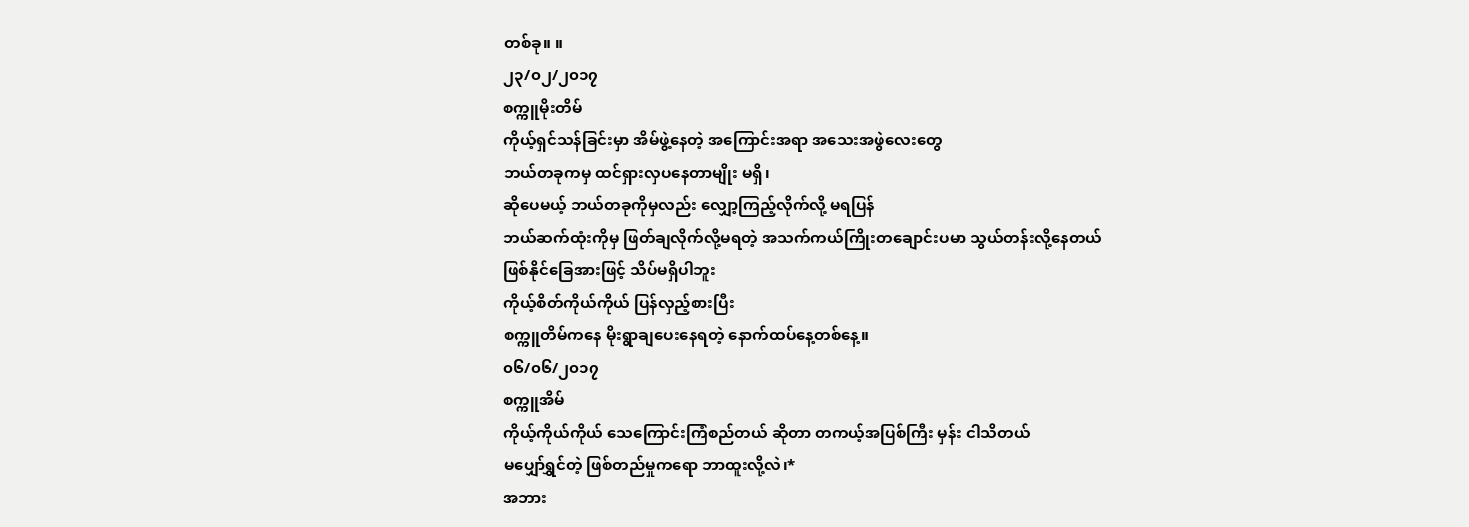တစ်ခု။ ။
၂၃/၀၂/၂၀၁၇
စက္ကူမိုးတိမ်
ကိုယ့်ရှင်သန်ခြင်းမှာ အိမ်ဖွဲ့နေတဲ့ အကြောင်းအရာ အသေးအဖွဲလေးတွေ
ဘယ်တခုကမှ ထင်ရှားလှပနေတာမျိုး မရှိ၊
ဆိုပေမယ့် ဘယ်တခုကိုမှလည်း လျှော့ကြည့်လိုက်လို့ မရပြန်
ဘယ်ဆက်ထုံးကိုမှ ဖြတ်ချလိုက်လို့မရတဲ့ အသက်ကယ်ကြိုးတချောင်းပမာ သွယ်တန်းလို့နေတယ်
ဖြစ်နိုင်ခြေအားဖြင့် သိပ်မရှိပါဘူး
ကိုယ့်စိတ်ကိုယ်ကိုယ် ပြန်လှည့်စားပြီး
စက္ကူတိမ်ကနေ မိုးရွာချပေးနေရတဲ့ နောက်ထပ်နေ့တစ်နေ့။
၀၆/၀၆/၂၀၁၇
စက္ကူအိမ်
ကိုယ့်ကိုယ်ကိုယ် သေကြောင်းကြံစည်တယ် ဆိုတာ တကယ့်အပြစ်ကြီး မှန်း ငါသိတယ်
မပျှော်ရွှင်တဲ့ ဖြစ်တည်မှုကရော ဘာထူးလို့လဲ၊*
အဘား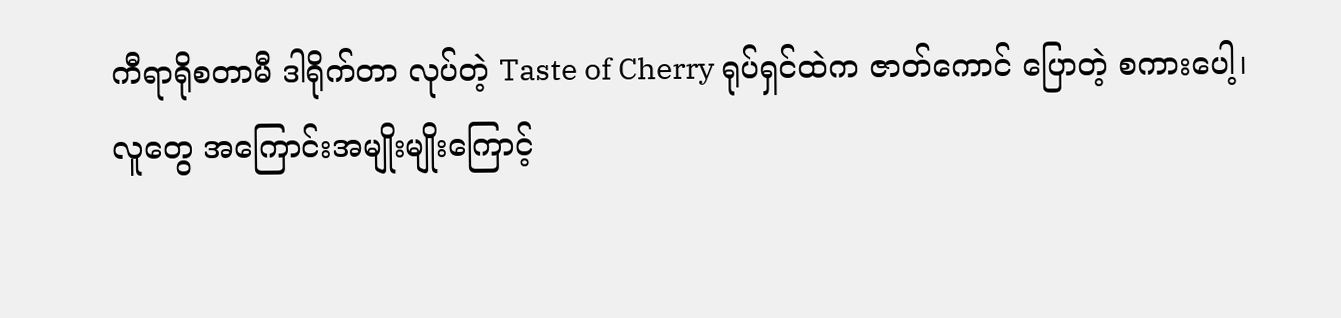ကီရာရိုစတာမီ ဒါရိုက်တာ လုပ်တဲ့ Taste of Cherry ရုပ်ရှင်ထဲက ဇာတ်ကောင် ပြောတဲ့ စကားပေါ့၊
လူတွေ အကြောင်းအမျိုးမျိုးကြောင့်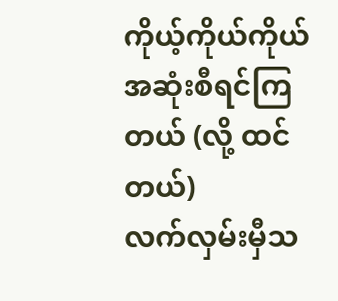ကိုယ့်ကိုယ်ကိုယ် အဆုံးစီရင်ကြတယ် (လို့ ထင်တယ်)
လက်လှမ်းမှီသ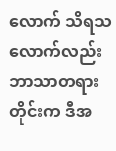လောက် သိရသလောက်လည်း ဘာသာတရားတိုင်းက ဒီအ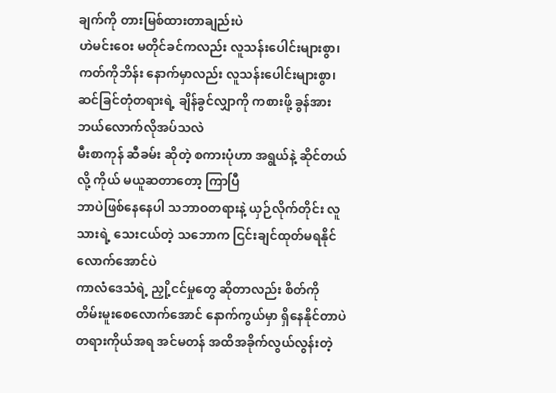ချက်ကို တားမြစ်ထားတာချည်းပဲ
ဟဲမင်းဝေး မတိုင်ခင်ကလည်း လူသန်းပေါင်းများစွာ၊
ကတ်ကိုဘိန်း နောက်မှာလည်း လူသန်းပေါင်းများစွာ၊
ဆင်ခြင်တုံတရားရဲ့ ချိန်ခွင်လျှာကို ကစားဖို့ ခွန်အား ဘယ်လောက်လိုအပ်သလဲ
မီးစာကုန် ဆီခမ်း ဆိုတဲ့ စကားပုံဟာ အရွယ်နဲ့ ဆိုင်တယ် လို့ ကိုယ် မယူဆတာတော့ ကြာပြီ
ဘာပဲဖြစ်နေနေပါ သဘာဝတရားနဲ့ ယှဉ်လိုက်တိုင်း လူသားရဲ့ သေးငယ်တဲ့ သဘောက ငြင်းချင်ထုတ်မရနိုင်လောက်အောင်ပဲ
ကာလံဒေသံရဲ့ ညှို့ငင်မှုတွေ ဆိုတာလည်း စိတ်ကို တိမ်းမူးစေလောက်အောင် နောက်ကွယ်မှာ ရှိနေနိုင်တာပဲ
တရားကိုယ်အရ အင်မတန် အထိအခိုက်လွယ်လွန်းတဲ့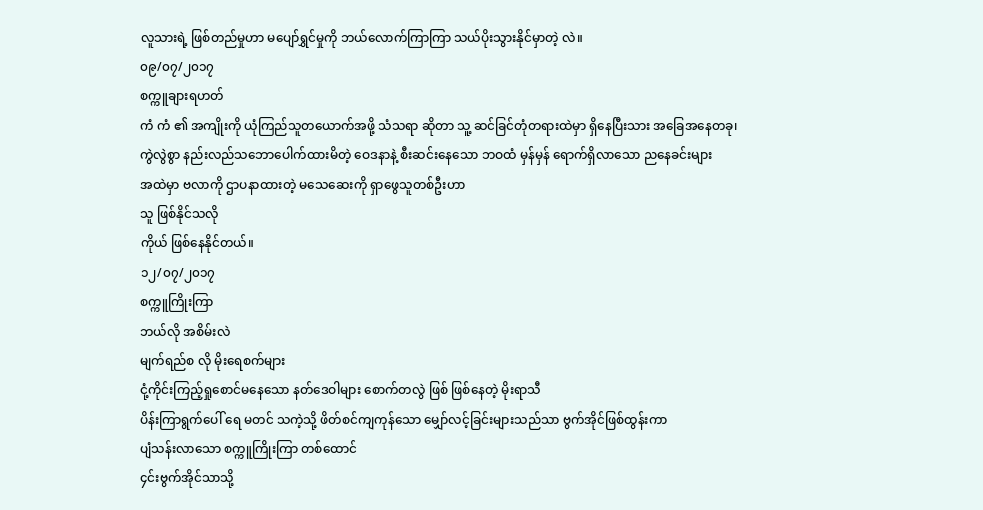လူသားရဲ့ ဖြစ်တည်မှုဟာ မပျော်ရွှင်မှုကို ဘယ်လောက်ကြာကြာ သယ်ပိုးသွားနိုင်မှာတဲ့ လဲ။
၀၉/၀၇/၂၀၁၇
စက္ကူချားရဟတ်
ကံ ကံ ၏ အကျိုးကို ယုံကြည်သူတယောက်အဖို့ သံသရာ ဆိုတာ သူ့ ဆင်ခြင်တုံတရားထဲမှာ ရှိနေပြီးသား အခြေအနေတခု၊
ကွဲလွဲစွာ နည်းလည်သဘောပေါက်ထားမိတဲ့ ဝေဒနာနဲ့ စီးဆင်းနေသော ဘဝထံ မှန်မှန် ရောက်ရှိလာသော ညနေခင်းများ
အထဲမှာ ဗလာကို ဌာပနာထားတဲ့ မသေဆေးကို ရှာဖွေသူတစ်ဦးဟာ
သူ ဖြစ်နိုင်သလို
ကိုယ် ဖြစ်နေနိုင်တယ်။
၁၂/၀၇/၂၀၁၇
စက္ကူကြိုးကြာ
ဘယ်လို အစိမ်းလဲ
မျက်ရည်စ လို မိုးရေစက်များ
ငုံ့ကိုင်းကြည့်ရှုစောင်မနေသော နတ်ဒေဝါများ စောက်တလွဲ ဖြစ် ဖြစ်နေတဲ့ မိုးရာသီ
ပိန်းကြာရွက်ပေါ် ရေ မတင် သကဲ့သို့ ဖိတ်စင်ကျကုန်သော မျှော်လင့်ခြင်းများသည်သာ ဗွက်အိုင်ဖြစ်ထွန်းကာ
ပျံသန်းလာသော စက္ကူကြိုးကြာ တစ်ထောင်
၄င်းဗွက်အိုင်သာသို့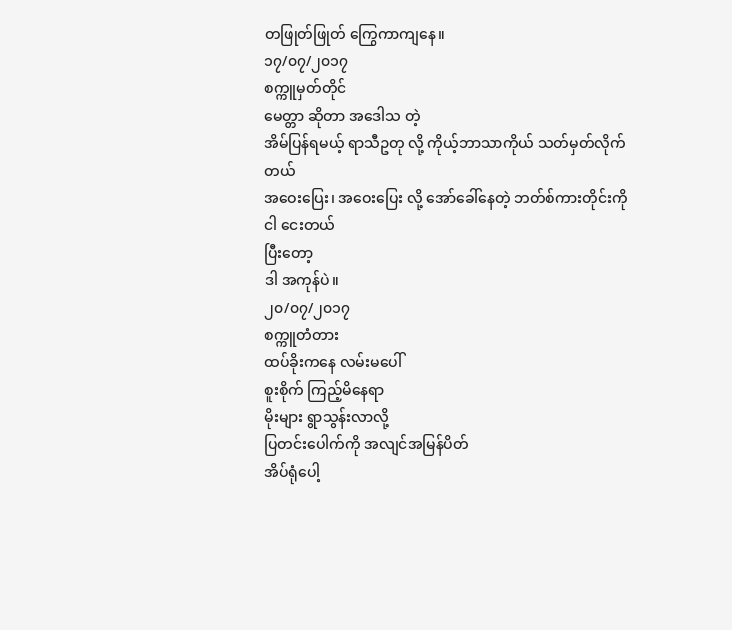တဖြုတ်ဖြုတ် ကြွေကာကျနေ။
၁၇/၀၇/၂၀၁၇
စက္ကူမှတ်တိုင်
မေတ္တာ ဆိုတာ အဒေါသ တဲ့
အိမ်ပြန်ရမယ့် ရာသီဥတု လို့ ကိုယ့်ဘာသာကိုယ် သတ်မှတ်လိုက်တယ်
အဝေးပြေး၊ အဝေးပြေး လို့ အော်ခေါ်နေတဲ့ ဘတ်စ်ကားတိုင်းကို
ငါ ငေးတယ်
ပြီးတော့
ဒါ အကုန်ပဲ။
၂၀/၀၇/၂၀၁၇
စက္ကူတံတား
ထပ်ခိုးကနေ လမ်းမပေါ်
စူးစိုက် ကြည့်မိနေရာ
မိုးများ ရွာသွန်းလာလို့
ပြတင်းပေါက်ကို အလျင်အမြန်ပိတ်
အိပ်ရုံပေါ့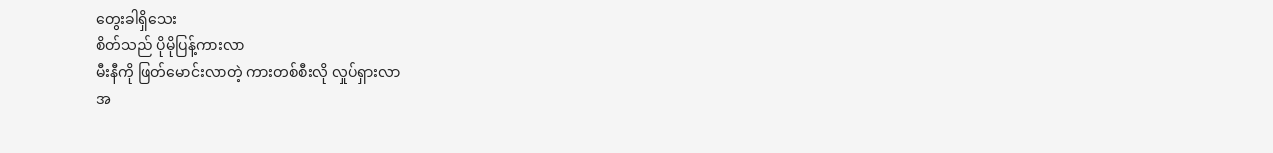တွေးခါရှိသေး
စိတ်သည် ပိုမိုပြန့်ကားလာ
မီးနီကို ဖြတ်မောင်းလာတဲ့ ကားတစ်စီးလို လှုပ်ရှားလာ
အ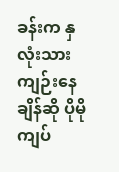ခန်းက နှလုံးသားကျဉ်းနေချိန်ဆို ပိုမိုကျပ်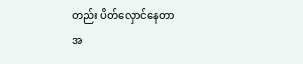တည်း ပိတ်လှောင်နေတာ
အ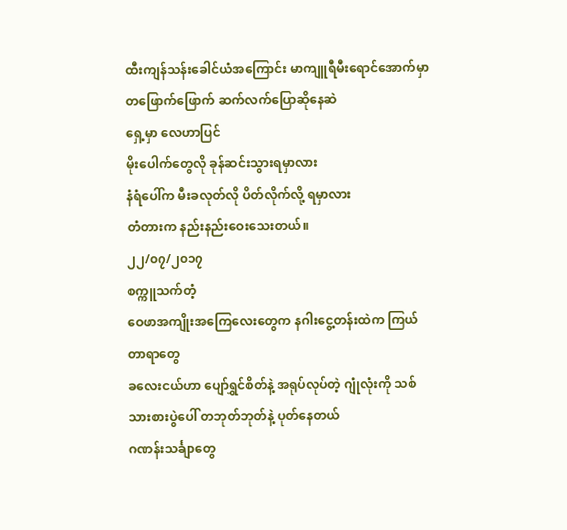ထီးကျန်သန်းခေါင်ယံအကြောင်း မာကျူရီမီးရောင်အောက်မှာ တဖြောက်ဖြောက် ဆက်လက်ပြောဆိုနေဆဲ
ရှေ့မှာ လေဟာပြင်
မိုးပေါက်တွေလို ခုန်ဆင်းသွားရမှာလား
နံရံပေါ်က မီးခလုတ်လို ပိတ်လိုက်လို့ ရမှာလား
တံတားက နည်းနည်းဝေးသေးတယ်။
၂၂/၀၇/၂၀၁၇
စက္ကူသက်တံ့
ဝေဖာအကျိုးအကြေလေးတွေက နဂါးငွေ့တန်းထဲက ကြယ်တာရာတွေ
ခလေးငယ်ဟာ ပျော်ရွှင်စိတ်နဲ့ အရုပ်လုပ်တဲ့ ဂျုံလုံးကို သစ်သားစားပွဲပေါ် တဘုတ်ဘုတ်နဲ့ ပုတ်နေတယ်
ဂဏန်းသင်္ချာတွေ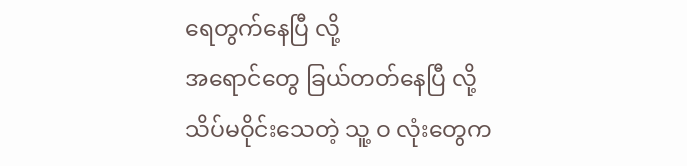ရေတွက်နေပြီ လို့
အရောင်တွေ ခြယ်တတ်နေပြီ လို့
သိပ်မဝိုင်းသေတဲ့ သူ့ ဝ လုံးတွေက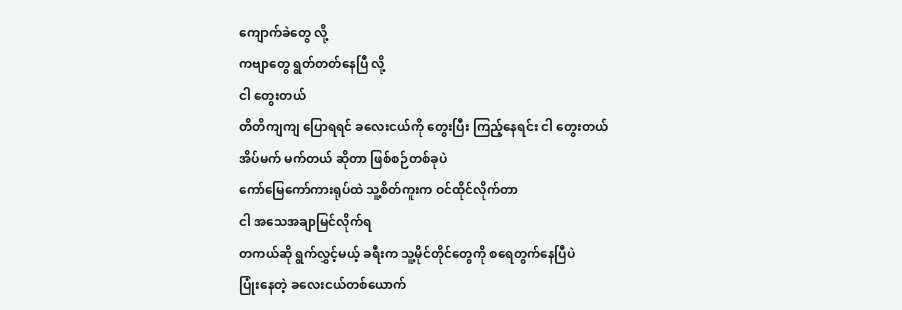ကျောက်ခဲတွေ လို့
ကဗျာတွေ ရွတ်တတ်နေပြီ လို့
ငါ တွေးတယ်
တိတိကျကျ ပြောရရင် ခလေးငယ်ကို တွေးပြီး ကြည့်နေရင်း ငါ တွေးတယ်
အိပ်မက် မက်တယ် ဆိုတာ ဖြစ်စဉ်တစ်ခုပဲ
ကော်မြေကော်ကားရုပ်ထဲ သူ့စိတ်ကူးက ဝင်ထိုင်လိုက်တာ
ငါ အသေအချာမြင်လိုက်ရ
တကယ်ဆို ရွက်လွှင့်မယ့် ခရီးက သူ့မိုင်တိုင်တွေကို စရေတွက်နေပြီပဲ
ပြုံးနေတဲ့ ခလေးငယ်တစ်ယောက်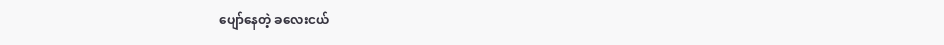ပျော်နေတဲ့ ခလေးငယ်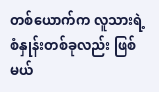တစ်ယောက်က လူသားရဲ့ စံနှုန်းတစ်ခုလည်း ဖြစ်မယ်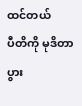ထင်တယ်
ပီတိကို မုဒိတာ ပွား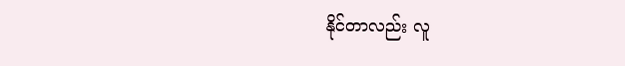နိုင်တာလည်း လူ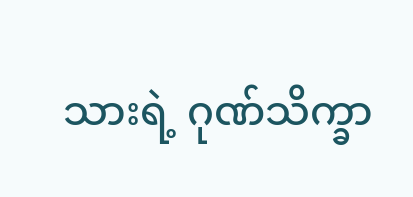သားရဲ့ ဂုဏ်သိက္ခာ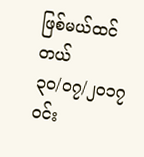ဖြစ်မယ်ထင်တယ်
၃၀/၀၇/၂၀၁၇
ဝင်း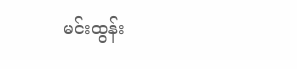မင်းထွန်း